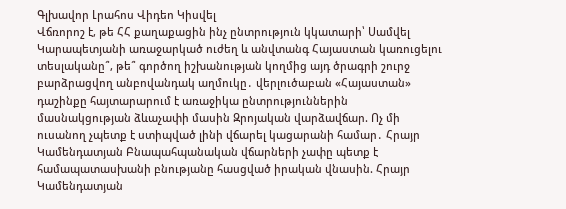Գլխավոր Լրահոս Վիդեո Կիսվել
Վճռորոշ է, թե ՀՀ քաղաքացին ինչ ընտրություն կկատարի՝ Սամվել Կարապետյանի առաջարկած ուժեղ և անվտանգ Հայաստան կառուցելու տեսլականը՞, թե՞ գործող իշխանության կողմից այդ ծրագրի շուրջ բարձրացվող անբովանդակ աղմուկը․ վերլուծաբան «Հայաստան» դաշինքը հայտարարում է առաջիկա ընտրություններին մասնակցության ձևաչափի մասին Զրոյական վարձավճար. Ոչ մի ուսանող չպետք է ստիպված լինի վճարել կացարանի համար․ Հրայր Կամենդատյան Բնապահպանական վճարների չափը պետք է համապատասխանի բնությանը հասցված իրական վնասին. Հրայր Կամենդատյան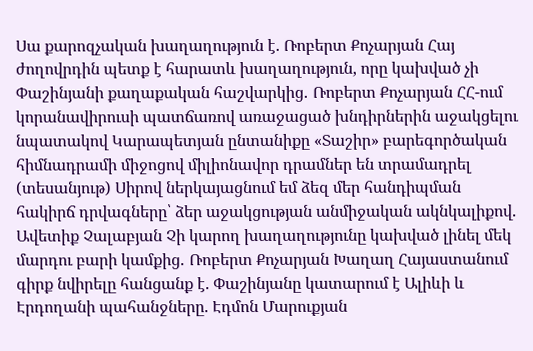Սա քարոզչական խաղաղություն է. Ռոբերտ Քոչարյան Հայ ժողովրդին պետք է հարատև խաղաղություն, որը կախված չի Փաշինյանի քաղաքական հաշվարկից․ Ռոբերտ Քոչարյան ՀՀ-ում կորանավիրուսի պատճառով առաջացած խնդիրներին աջակցելու նպատակով Կարապետյան ընտանիքը «Տաշիր» բարեգործական հիմնադրամի միջոցով միլիոնավոր դրամներ են տրամադրել (տեսանյութ) Սիրով ներկայացնում եմ ձեզ մեր հանդիպման հակիրճ դրվագները՝ ձեր աջակցության անմիջական ակնկալիքով․ Ավետիք Չալաբյան Չի կարող խաղաղությունը կախված լինել մեկ մարդու բարի կամքից․ Ռոբերտ Քոչարյան Խաղաղ Հայաստանում գիրք նվիրելը հանցանք է. Փաշինյանը կատարում է Ալիևի և Էրդողանի պահանջները. Էդմոն Մարուքյան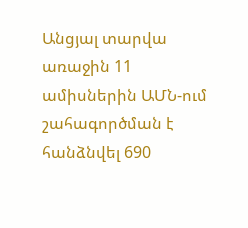Անցյալ տարվա առաջին 11 ամիսներին ԱՄՆ-ում շահագործման է հանձնվել 690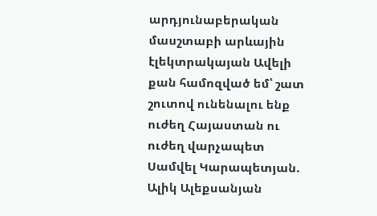արդյունաբերական մասշտաբի արևային էլեկտրակայան Ավելի քան համոզված եմ՝ շատ շուտով ունենալու ենք ուժեղ Հայաստան ու ուժեղ վարչապետ Սամվել Կարապետյան. Ալիկ Ալեքսանյան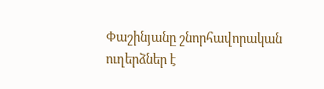Փաշինյանը շնորհավորական ուղերձներ է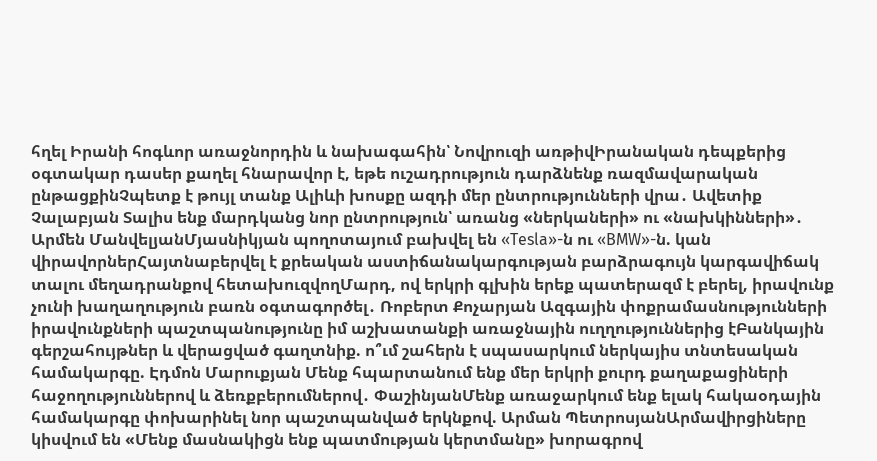հղել Իրանի հոգևոր առաջնորդին և նախագահին՝ Նովրուզի առթիվԻրանական դեպքերից օգտակար դասեր քաղել հնարավոր է, եթե ուշադրություն դարձնենք ռազմավարական ընթացքինՉպետք է թույլ տանք Ալիևի խոսքը ազդի մեր ընտրությունների վրա․ Ավետիք Չալաբյան Տալիս ենք մարդկանց նոր ընտրություն՝ առանց «ներկաների» ու «նախկինների»․ Արմեն ՄանվելյանՄյասնիկյան պողոտայում բախվել են «Tesla»-ն ու «BMW»-ն. կան վիրավորներՀայտնաբերվել է քրեական աստիճանակարգության բարձրագույն կարգավիճակ տալու մեղադրանքով հետախուզվողՄարդ, ով երկրի գլխին երեք պատերազմ է բերել, իրավունք չունի խաղաղություն բառն օգտագործել․ Ռոբերտ Քոչարյան Ազգային փոքրամասնությունների իրավունքների պաշտպանությունը իմ աշխատանքի առաջնային ուղղություններից էԲանկային գերշահույթներ և վերացված գաղտնիք. ո՞ւմ շահերն է սպասարկում ներկայիս տնտեսական համակարգը. Էդմոն Մարուքյան Մենք հպարտանում ենք մեր երկրի քուրդ քաղաքացիների հաջողություններով և ձեռքբերումներով․ ՓաշինյանՄենք առաջարկում ենք ելակ հակաօդային համակարգը փոխարինել նոր պաշտպանված երկնքով. Արման ՊետրոսյանԱրմավիրցիները կիսվում են «Մենք մասնակիցն ենք պատմության կերտմանը» խորագրով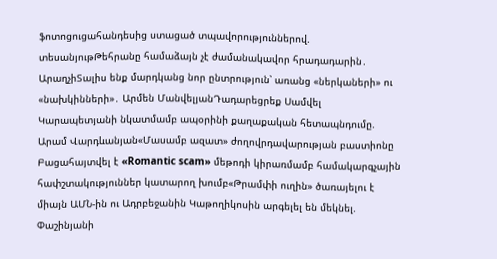ֆոտոցուցահանդեսից ստացած տպավորություններով. տեսանյութԹեհրանը համաձայն չէ ժամանակավոր հրադադարին․ ԱրաղչիՏալիս ենք մարդկանց նոր ընտրություն՝ առանց «ներկաների» ու «նախկինների»․ Արմեն ՄանվելյանԴադարեցրեք Սամվել Կարապետյանի նկատմամբ ապօրինի քաղաքական հետապնդումը. Արամ Վարդևանյան«Մասամբ ազատ» ժողովրդավարության բաստիոնը Բացահայտվել է «Romantic scam» մեթոդի կիրառմամբ համակարգչային հափշտակություններ կատարող խումբ«Թրամփի ուղին» ծառայելու է միայն ԱՄՆ-ին ու Ադրբեջանին Կաթողիկոսին արգելել են մեկնել. Փաշինյանի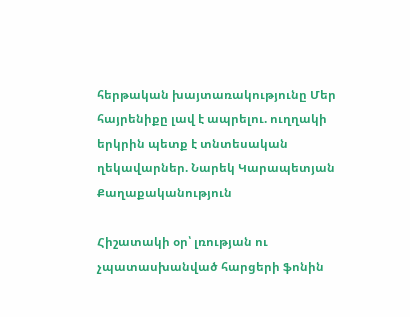հերթական խայտառակությունը Մեր հայրենիքը լավ է ապրելու. ուղղակի երկրին պետք է տնտեսական ղեկավարներ. Նարեկ Կարապետյան
Քաղաքականություն

Հիշատակի օր՝ լռության ու չպատասխանված հարցերի ֆոնին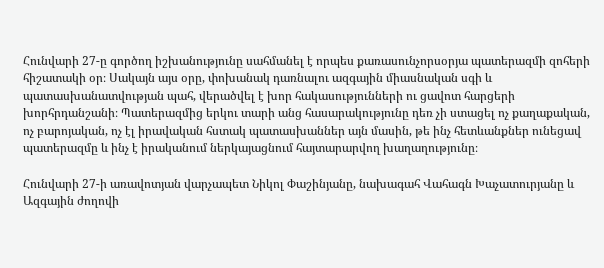Հունվարի 27-ը գործող իշխանությունը սահմանել է որպես քառասունչորսօրյա պատերազմի զոհերի հիշատակի օր։ Սակայն այս օրը, փոխանակ դառնալու ազգային միասնական սգի և պատասխանատվության պահ, վերածվել է խոր հակասությունների ու ցավոտ հարցերի խորհրդանշանի։ Պատերազմից երկու տարի անց հասարակությունը դեռ չի ստացել ոչ քաղաքական, ոչ բարոյական, ոչ էլ իրավական հստակ պատասխաններ այն մասին, թե ինչ հետևանքներ ունեցավ պատերազմը և ինչ է իրականում ներկայացնում հայտարարվող խաղաղությունը։

Հունվարի 27-ի առավոտյան վարչապետ Նիկոլ Փաշինյանը, նախագահ Վահագն Խաչատուրյանը և Ազգային ժողովի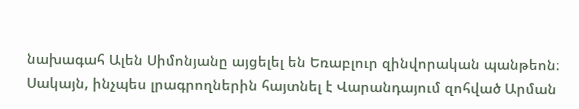նախագահ Ալեն Սիմոնյանը այցելել են Եռաբլուր զինվորական պանթեոն։ Սակայն, ինչպես լրագրողներին հայտնել է Վարանդայում զոհված Արման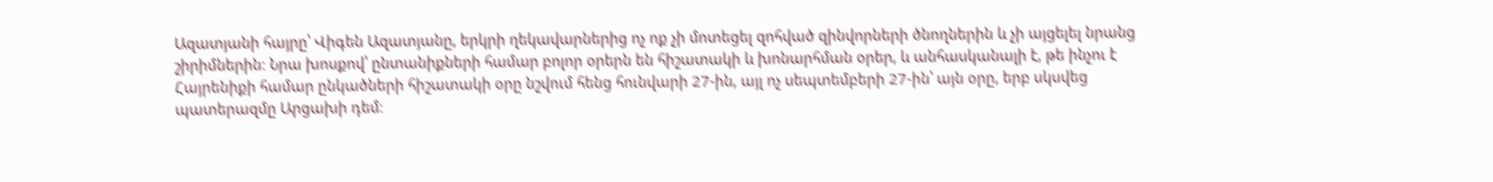Ազատյանի հայրը՝ Վիգեն Ազատյանը, երկրի ղեկավարներից ոչ ոք չի մոտեցել զոհված զինվորների ծնողներին և չի այցելել նրանց շիրիմներին։ Նրա խոսքով՝ ընտանիքների համար բոլոր օրերն են հիշատակի և խոնարհման օրեր, և անհասկանալի է, թե ինչու է Հայրենիքի համար ընկածների հիշատակի օրը նշվում հենց հունվարի 27-ին, այլ ոչ սեպտեմբերի 27-ին՝ այն օրը, երբ սկսվեց պատերազմը Արցախի դեմ։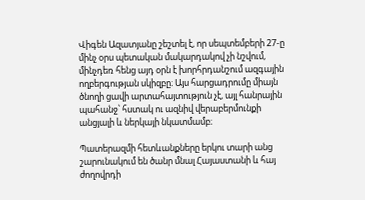Վիգեն Ազատյանը շեշտել է, որ սեպտեմբերի 27-ը մինչ օրս պետական մակարդակով չի նշվում, մինչդեռ հենց այդ օրն է խորհրդանշում ազգային ողբերգության սկիզբը։ Այս հարցադրումը միայն ծնողի ցավի արտահայտություն չէ, այլ հանրային պահանջ՝ հստակ ու ազնիվ վերաբերմունքի անցյալի և ներկայի նկատմամբ։

Պատերազմի հետևանքները երկու տարի անց շարունակում են ծանր մնալ Հայաստանի և հայ ժողովրդի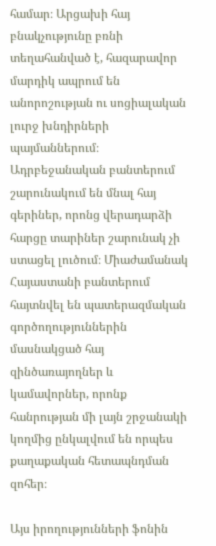համար։ Արցախի հայ բնակչությունը բռնի տեղահանված է, հազարավոր մարդիկ ապրում են անորոշության ու սոցիալական լուրջ խնդիրների պայմաններում։ Ադրբեջանական բանտերում շարունակում են մնալ հայ գերիներ, որոնց վերադարձի հարցը տարիներ շարունակ չի ստացել լուծում։ Միաժամանակ Հայաստանի բանտերում հայտնվել են պատերազմական գործողություններին մասնակցած հայ զինծառայողներ և կամավորներ, որոնք հանրության մի լայն շրջանակի կողմից ընկալվում են որպես քաղաքական հետապնդման զոհեր։

Այս իրողությունների ֆոնին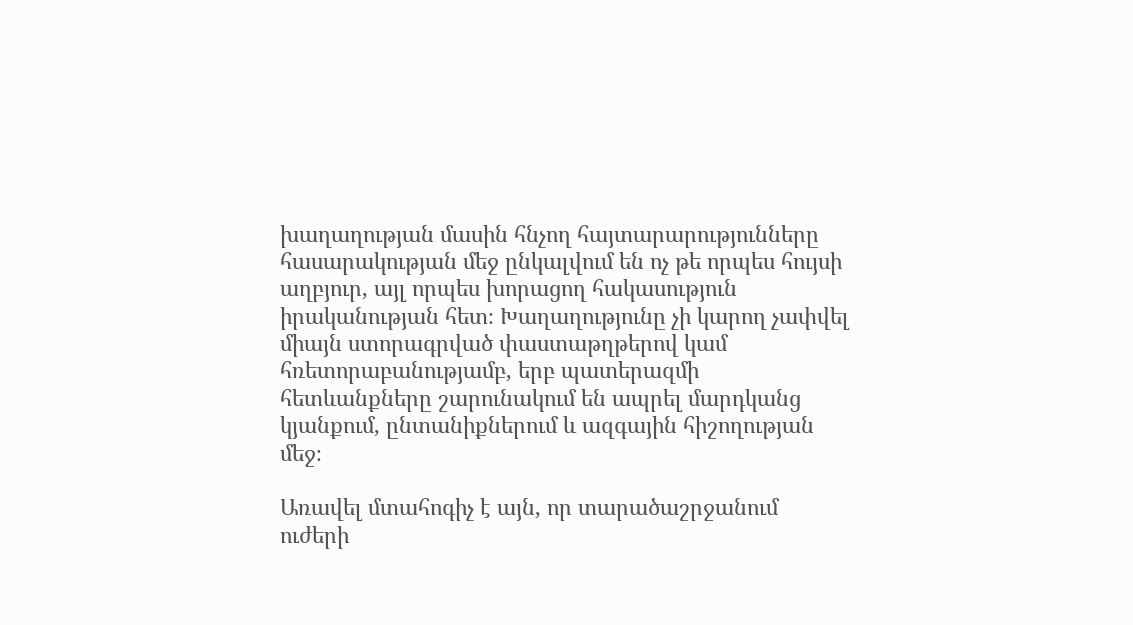խաղաղության մասին հնչող հայտարարությունները հասարակության մեջ ընկալվում են ոչ թե որպես հույսի աղբյուր, այլ որպես խորացող հակասություն իրականության հետ։ Խաղաղությունը չի կարող չափվել միայն ստորագրված փաստաթղթերով կամ հռետորաբանությամբ, երբ պատերազմի հետևանքները շարունակում են ապրել մարդկանց կյանքում, ընտանիքներում և ազգային հիշողության մեջ։

Առավել մտահոգիչ է այն, որ տարածաշրջանում ուժերի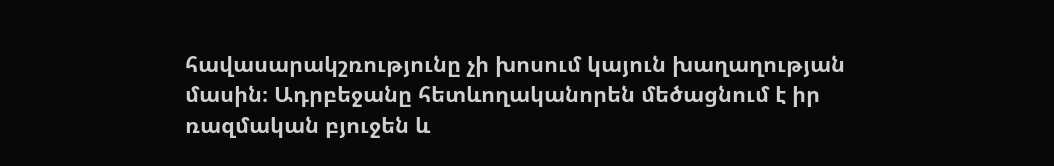հավասարակշռությունը չի խոսում կայուն խաղաղության մասին։ Ադրբեջանը հետևողականորեն մեծացնում է իր ռազմական բյուջեն և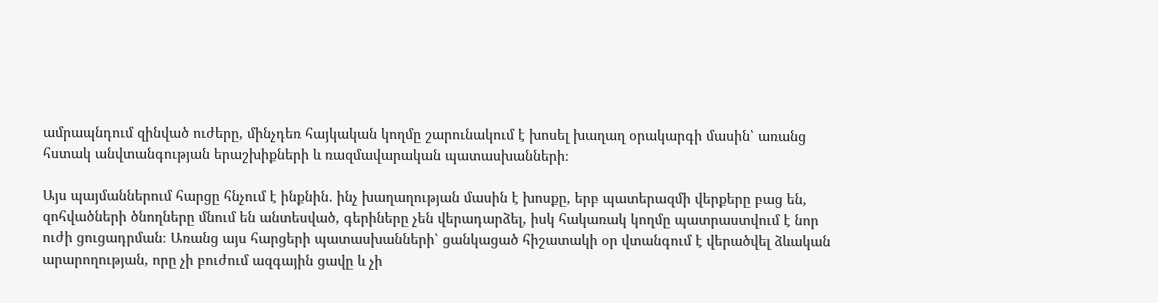ամրապնդում զինված ուժերը, մինչդեռ հայկական կողմը շարունակում է խոսել խաղաղ օրակարգի մասին՝ առանց հստակ անվտանգության երաշխիքների և ռազմավարական պատասխանների։

Այս պայմաններում հարցը հնչում է ինքնին․ ինչ խաղաղության մասին է խոսքը, երբ պատերազմի վերքերը բաց են, զոհվածների ծնողները մնում են անտեսված, գերիները չեն վերադարձել, իսկ հակառակ կողմը պատրաստվում է նոր ուժի ցուցադրման։ Առանց այս հարցերի պատասխանների՝ ցանկացած հիշատակի օր վտանգում է վերածվել ձևական արարողության, որը չի բուժում ազգային ցավը և չի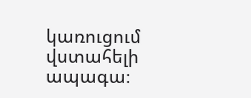կառուցում վստահելի ապագա։